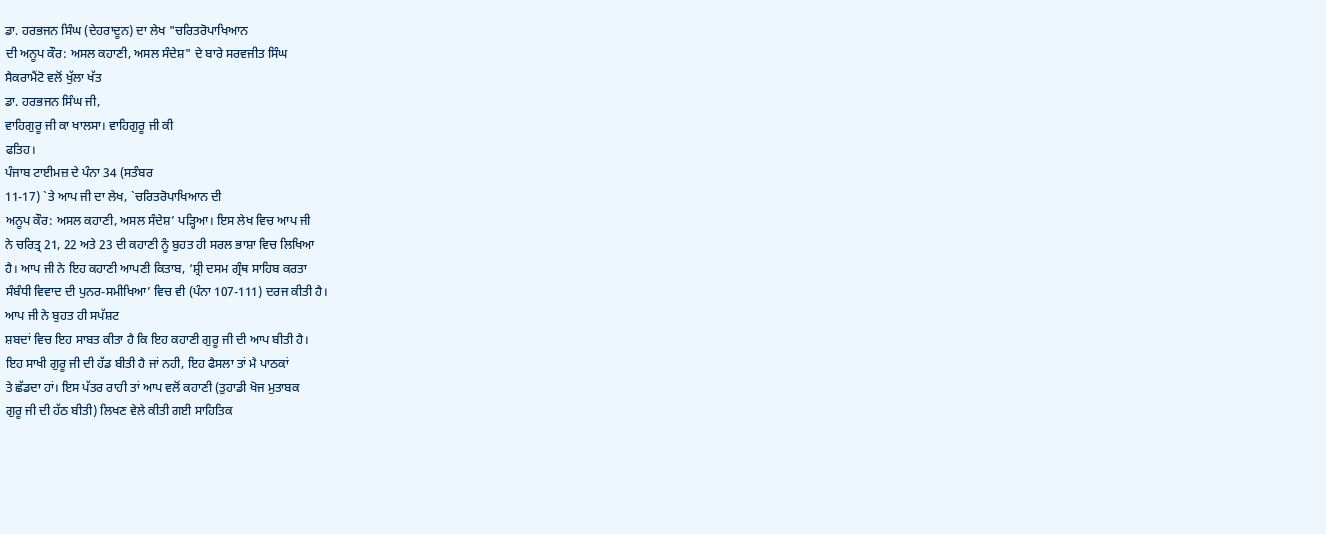ਡਾ. ਹਰਭਜਨ ਸਿੰਘ (ਦੇਹਰਾਦੂਨ) ਦਾ ਲੇਖ "ਚਰਿਤਰੋਪਾਖਿਆਨ
ਦੀ ਅਨੂਪ ਕੌਰ: ਅਸਲ ਕਹਾਣੀ, ਅਸਲ ਸੰਦੇਸ਼" ਦੇ ਬਾਰੇ ਸਰਵਜੀਤ ਸਿੰਘ
ਸੈਕਰਾਮੈਂਟੋ ਵਲੋਂ ਖੁੱਲਾ ਖੱਤ
ਡਾ. ਹਰਭਜਨ ਸਿੰਘ ਜੀ,
ਵਾਹਿਗੁਰੂ ਜੀ ਕਾ ਖਾਲਸਾ। ਵਾਹਿਗੁਰੂ ਜੀ ਕੀ
ਫਤਿਹ।
ਪੰਜਾਬ ਟਾਈਮਜ਼ ਦੇ ਪੰਨਾ 34 (ਸਤੰਬਰ
11-17) `ਤੇ ਆਪ ਜੀ ਦਾ ਲੇਖ, `ਚਰਿਤਰੋਪਾਖਿਆਨ ਦੀ
ਅਨੂਪ ਕੌਰ: ਅਸਲ ਕਹਾਣੀ, ਅਸਲ ਸੰਦੇਸ਼’ ਪੜ੍ਹਿਆ। ਇਸ ਲੇਖ ਵਿਚ ਆਪ ਜੀ
ਨੇ ਚਰਿਤ੍ਰ 21, 22 ਅਤੇ 23 ਦੀ ਕਹਾਣੀ ਨੂੰ ਬੁਹਤ ਹੀ ਸਰਲ ਭਾਸ਼ਾ ਵਿਚ ਲਿਖਿਆ
ਹੈ। ਆਪ ਜੀ ਨੇ ਇਹ ਕਹਾਣੀ ਆਪਣੀ ਕਿਤਾਬ, ‘ਸ਼੍ਰੀ ਦਸਮ ਗ੍ਰੰਥ ਸਾਹਿਬ ਕਰਤਾ
ਸੰਬੰਧੀ ਵਿਵਾਦ ਦੀ ਪੁਨਰ-ਸਮੀਖਿਆ’ ਵਿਚ ਵੀ (ਪੰਨਾ 107-111) ਦਰਜ ਕੀਤੀ ਹੈ।
ਆਪ ਜੀ ਨੇ ਬੁਹਤ ਹੀ ਸਪੱਸ਼ਟ
ਸ਼ਬਦਾਂ ਵਿਚ ਇਹ ਸਾਬਤ ਕੀਤਾ ਹੈ ਕਿ ਇਹ ਕਹਾਣੀ ਗੁਰੂ ਜੀ ਦੀ ਆਪ ਬੀਤੀ ਹੈ।
ਇਹ ਸਾਖੀ ਗੁਰੂ ਜੀ ਦੀ ਹੱਡ ਬੀਤੀ ਹੈ ਜਾਂ ਨਹੀ, ਇਹ ਫੈਸਲਾ ਤਾਂ ਮੈ ਪਾਠਕਾਂ
ਤੇ ਛੱਡਦਾ ਹਾਂ। ਇਸ ਪੱਤਰ ਰਾਹੀ ਤਾਂ ਆਪ ਵਲੋਂ ਕਹਾਣੀ (ਤੁਹਾਡੀ ਖੋਜ ਮੁਤਾਬਕ
ਗੁਰੂ ਜੀ ਦੀ ਹੱਠ ਬੀਤੀ) ਲਿਖਣ ਵੇਲੇ ਕੀਤੀ ਗਈ ਸਾਹਿਤਿਕ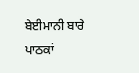ਬੇਈਮਾਨੀ ਬਾਰੇ ਪਾਠਕਾਂ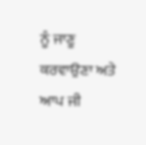ਨੂੰ ਜਾਣੂ ਕਰਵਾਉਣਾ ਅਤੇ ਆਪ ਜੀ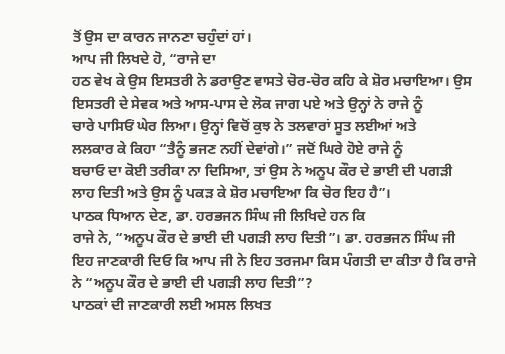ਤੋਂ ਉਸ ਦਾ ਕਾਰਨ ਜਾਨਣਾ ਚਹੁੰਦਾਂ ਹਾਂ।
ਆਪ ਜੀ ਲਿਖਦੇ ਹੋ, “ਰਾਜੇ ਦਾ
ਹਠ ਵੇਖ ਕੇ ਉਸ ਇਸਤਰੀ ਨੇ ਡਰਾਉਣ ਵਾਸਤੇ ਚੋਰ-ਚੋਰ ਕਹਿ ਕੇ ਸ਼ੋਰ ਮਚਾਇਆ। ਉਸ
ਇਸਤਰੀ ਦੇ ਸੇਵਕ ਅਤੇ ਆਸ-ਪਾਸ ਦੇ ਲੋਕ ਜਾਗ ਪਏ ਅਤੇ ਉਨ੍ਹਾਂ ਨੇ ਰਾਜੇ ਨੂੰ
ਚਾਰੇ ਪਾਸਿਓਂ ਘੇਰ ਲਿਆ। ਉਨ੍ਹਾਂ ਵਿਚੋਂ ਕੁਝ ਨੇ ਤਲਵਾਰਾਂ ਸੂਤ ਲਈਆਂ ਅਤੇ
ਲਲਕਾਰ ਕੇ ਕਿਹਾ “ਤੈਨੂੰ ਭਜਣ ਨਹੀਂ ਦੇਵਾਂਗੇ।” ਜਦੋਂ ਘਿਰੇ ਹੋਏ ਰਾਜੇ ਨੂੰ
ਬਚਾਓ ਦਾ ਕੋਈ ਤਰੀਕਾ ਨਾ ਦਿਸਿਆ, ਤਾਂ ਉਸ ਨੇ ਅਨੂਪ ਕੌਰ ਦੇ ਭਾਈ ਦੀ ਪਗੜੀ
ਲਾਹ ਦਿਤੀ ਅਤੇ ਉਸ ਨੂੰ ਪਕੜ ਕੇ ਸ਼ੋਰ ਮਚਾਇਆ ਕਿ ਚੋਰ ਇਹ ਹੈ”।
ਪਾਠਕ ਧਿਆਨ ਦੇਣ, ਡਾ. ਹਰਭਜਨ ਸਿੰਘ ਜੀ ਲਿਖਿਦੇ ਹਨ ਕਿ
ਰਾਜੇ ਨੇ, “ਅਨੂਪ ਕੌਰ ਦੇ ਭਾਈ ਦੀ ਪਗੜੀ ਲਾਹ ਦਿਤੀ”। ਡਾ. ਹਰਭਜਨ ਸਿੰਘ ਜੀ
ਇਹ ਜਾਣਕਾਰੀ ਦਿਓ ਕਿ ਆਪ ਜੀ ਨੇ ਇਹ ਤਰਜਮਾ ਕਿਸ ਪੰਗਤੀ ਦਾ ਕੀਤਾ ਹੈ ਕਿ ਰਾਜੇ
ਨੇ “ਅਨੂਪ ਕੌਰ ਦੇ ਭਾਈ ਦੀ ਪਗੜੀ ਲਾਹ ਦਿਤੀ”?
ਪਾਠਕਾਂ ਦੀ ਜਾਣਕਾਰੀ ਲਈ ਅਸਲ ਲਿਖਤ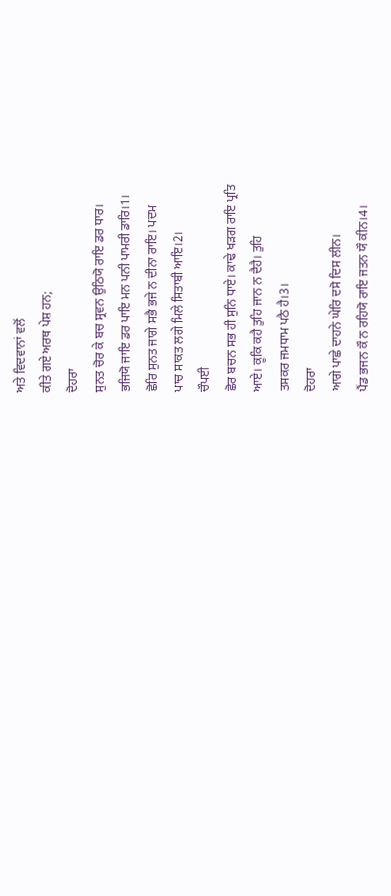ਅਤੇ ਵਿਦਵਾਨਾਂ ਵਲੋਂ
ਕੀਤੇ ਗਏ ਅਰਥ ਪੇਸ਼ ਹਨ;
ਦੋਹਰਾ
ਸੁਨਤ ਚੋਰ ਕੇ ਬਚ ਸ੍ਰਵਨ ਉਠਿਯੋ ਰਾਇ ਡਰ ਧਾਰ।
ਭਜਿਯੋ ਜਾਇ ਡਰ ਪਾਇ ਮਨ ਪਨੀ ਪਾਮਰੀ ਡਾਰਿ।1।
ਛੋਰਿ ਸੁਨਤ ਜਾਗੇ ਸਭੈ ਭਜੇ ਨ ਦੀਨਾ ਰਾਇ। ਪਦਮ
ਪਾਚ ਸਾਕਤ ਲਗੇ ਮਿਲੇ ਸਿਤਾਬੀ ਆਇ।2।
ਚੌਪਈ
ਛੋਰ ਬਚਨ ਸਭ ਹੀ ਸੁਨਿ ਧਾਏ। ਕਾਢੇ ਖੜਗ ਰਾਇ ਪ੍ਰਤਿ
ਆਏ। ਕੂਕਿ ਕਹੈ ਤੁਹਿ ਜਾਨ ਨ ਦੈਹੈ। ਤੁਹਿ
ਤਸਕਰ ਜਮਧਾਮ ਪਠੈ ਹੈ।3।
ਦੋਹਰਾ
ਆਗੇ ਪਾਛੇ ਦਾਹਨੇ ਘੇਰਿ ਦਸੋ ਦਿਸ ਲੀਨ।
ਪੈਂਡ ਭਜਨ ਕੌ ਨ ਰਹਿਯੋ ਰਾਇ ਜਤਨ ਯੌ ਕੀਨ।4।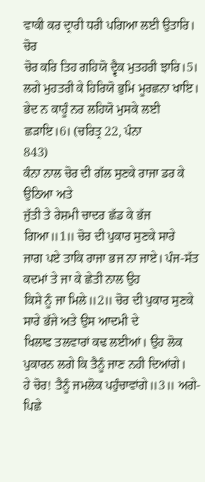ਵਾਕੀ ਕਰ ਦ੍ਰਾਰੀ ਧਰੀ ਪਗਿਆ ਲਈ ਉਤਾਰਿ। ਚੋਰ
ਚੋਰ ਕਰਿ ਤਿਹ ਗਹਿਯੋ ਦ੍ਵੈਕ ਮੁਤਹਰੀ ਝਾਰਿ।5।
ਲਗੇ ਮੁਹਤਰੀ ਕੇ ਹਿਰਿਯੋ ਭੁਮਿ ਮੂਰਛਨਾ ਖਾਇ।
ਭੇਦ ਨ ਕਾਹੂੰ ਨਰ ਲਹਿਯੋ ਮੁਸਕੇ ਲਈ ਛੜਾਇ।6। (ਚਰਿਤ੍ਰ 22, ਪੰਨਾ
843)
ਕੰਨਾ ਨਾਲ ਚੋਰ ਦੀ ਗੱਲ ਸੁਣਕੇ ਰਾਜਾ ਡਰ ਕੇ ਉਠਿਆ ਅਤੇ
ਜੁੱਤੀ ਤੇ ਰੇਸ਼ਮੀ ਚਾਦਰ ਛੱਡ ਕੇ ਭੱਜ ਗਿਆ॥1॥ ਚੋਰ ਦੀ ਪੁਕਾਰ ਸੁਣਕੇ ਸਾਰੇ
ਜਾਗ ਪਏ ਤਾਕਿ ਰਾਜਾ ਭਜ ਨਾ ਜਾਏ। ਪੰਜ-ਸੱਤ ਕਦਮਾਂ ਤੇ ਜਾ ਕੇ ਛੇਤੀ ਨਾਲ ਉਹ
ਕਿਸੇ ਨੂੰ ਜਾ ਮਿਲੇ॥2॥ ਚੋਰ ਦੀ ਪੁਕਾਰ ਸੁਣਕੇ ਸਾਰੇ ਭੱਜੇ ਅਤੇ ਉਸ ਆਦਮੀ ਦੇ
ਖਿਲਾਫ ਤਲਵਾਰਾਂ ਕਢ ਲਈਆਂ। ਉਹ ਲੋਕ ਪੁਕਾਰਨ ਲਗੇ ਕਿ ਤੈਨੂੰ ਜਾਣ ਨਹੀ ਦਿਆਂਗੇ।
ਹੇ ਚੋਰ! ਤੈਨੂੰ ਜਮਲੋਕ ਪਹੁੰਚਾਵਾਂਗੇ॥3॥ ਅਗੇ-ਪਿਛੇ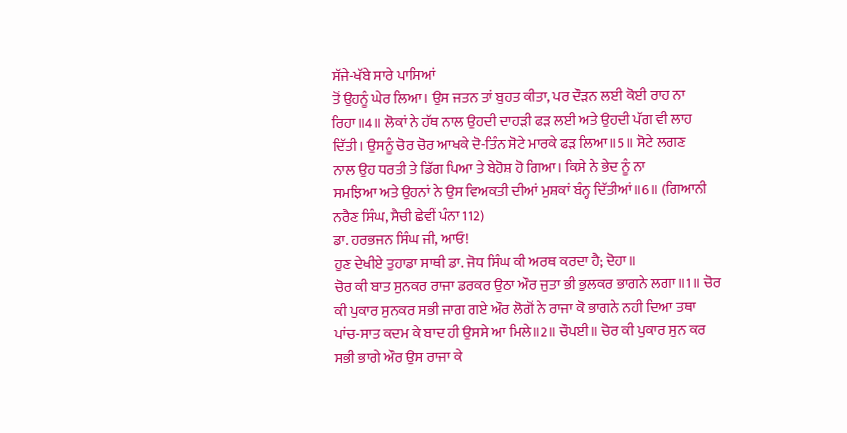ਸੱਜੇ-ਖੱਬੇ ਸਾਰੇ ਪਾਸਿਆਂ
ਤੋਂ ਉਹਨੂੰ ਘੇਰ ਲਿਆ। ਉਸ ਜਤਨ ਤਾਂ ਬੁਹਤ ਕੀਤਾ, ਪਰ ਦੌੜਨ ਲਈ ਕੋਈ ਰਾਹ ਨਾ
ਰਿਹਾ॥4॥ ਲੋਕਾਂ ਨੇ ਹੱਥ ਨਾਲ ਉਹਦੀ ਦਾਹੜੀ ਫੜ ਲਈ ਅਤੇ ਉਹਦੀ ਪੱਗ ਵੀ ਲਾਹ
ਦਿੱਤੀ। ਉਸਨੂੰ ਚੋਰ ਚੋਰ ਆਖਕੇ ਦੋ-ਤਿੰਨ ਸੋਟੇ ਮਾਰਕੇ ਫੜ ਲਿਆ॥5॥ ਸੋਟੇ ਲਗਣ
ਨਾਲ ਉਹ ਧਰਤੀ ਤੇ ਡਿੱਗ ਪਿਆ ਤੇ ਬੇਹੋਸ਼ ਹੋ ਗਿਆ। ਕਿਸੇ ਨੇ ਭੇਦ ਨੂੰ ਨਾ
ਸਮਝਿਆ ਅਤੇ ਉਹਨਾਂ ਨੇ ਉਸ ਵਿਅਕਤੀ ਦੀਆਂ ਮੁਸ਼ਕਾਂ ਬੰਨ੍ਹ ਦਿੱਤੀਆਂ॥6॥ (ਗਿਆਨੀ
ਨਰੈਣ ਸਿੰਘ, ਸੈਚੀ ਛੇਵੀਂ ਪੰਨਾ 112)
ਡਾ. ਹਰਭਜਨ ਸਿੰਘ ਜੀ, ਆਓ!
ਹੁਣ ਦੇਖੀਏ ਤੁਹਾਡਾ ਸਾਥੀ ਡਾ. ਜੋਧ ਸਿੰਘ ਕੀ ਅਰਥ ਕਰਦਾ ਹੈ; ਦੋਹਾ॥
ਚੋਰ ਕੀ ਬਾਤ ਸੁਨਕਰ ਰਾਜਾ ਡਰਕਰ ਉਠਾ ਔਰ ਜੁਤਾ ਭੀ ਭੁਲਕਰ ਭਾਗਨੇ ਲਗਾ॥1॥ ਚੋਰ
ਕੀ ਪੁਕਾਰ ਸੁਨਕਰ ਸਭੀ ਜਾਗ ਗਏ ਔਰ ਲੋਗੋਂ ਨੇ ਰਾਜਾ ਕੋ ਭਾਗਨੇ ਨਹੀ ਦਿਆ ਤਥਾ
ਪਾਂਚ-ਸਾਤ ਕਦਮ ਕੇ ਬਾਦ ਹੀ ਉਸਸੇ ਆ ਮਿਲੇ॥2॥ ਚੌਪਈ॥ ਚੋਰ ਕੀ ਪੁਕਾਰ ਸੁਨ ਕਰ
ਸਭੀ ਭਾਗੇ ਔਰ ਉਸ ਰਾਜਾ ਕੇ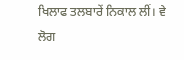ਖਿਲਾਫ ਤਲਬਾਰੇਂ ਨਿਕਾਲ ਲੀਂ। ਵੇ ਲੋਗ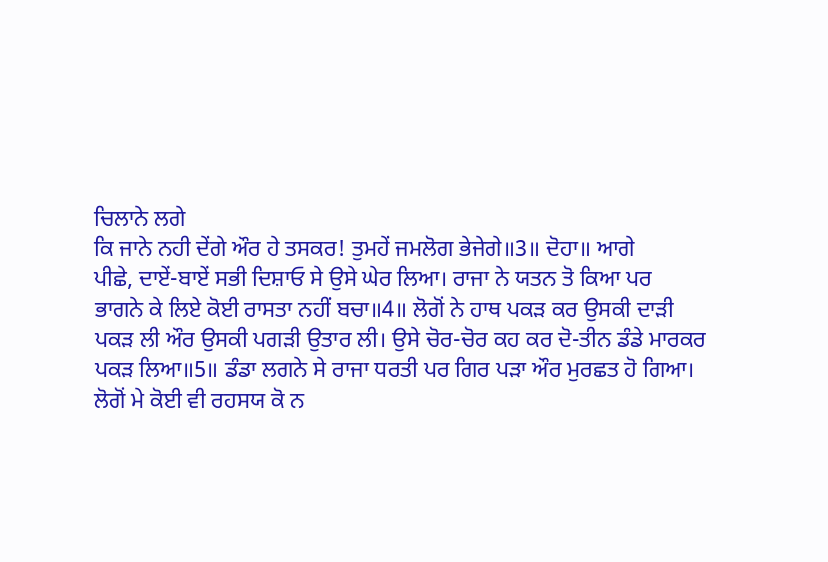ਚਿਲਾਨੇ ਲਗੇ
ਕਿ ਜਾਨੇ ਨਹੀ ਦੇਂਗੇ ਔਰ ਹੇ ਤਸਕਰ! ਤੁਮਹੇਂ ਜਮਲੋਗ ਭੇਜੇਗੇ॥3॥ ਦੋਹਾ॥ ਆਗੇ
ਪੀਛੇ, ਦਾਏਂ-ਬਾਏਂ ਸਭੀ ਦਿਸ਼ਾਓ ਸੇ ਉਸੇ ਘੇਰ ਲਿਆ। ਰਾਜਾ ਨੇ ਯਤਨ ਤੋ ਕਿਆ ਪਰ
ਭਾਗਨੇ ਕੇ ਲਿਏ ਕੋਈ ਰਾਸਤਾ ਨਹੀਂ ਬਚਾ॥4॥ ਲੋਗੋਂ ਨੇ ਹਾਥ ਪਕੜ ਕਰ ਉਸਕੀ ਦਾੜੀ
ਪਕੜ ਲੀ ਔਰ ਉਸਕੀ ਪਗੜੀ ਉਤਾਰ ਲੀ। ਉਸੇ ਚੋਰ-ਚੋਰ ਕਹ ਕਰ ਦੋ-ਤੀਨ ਡੰਡੇ ਮਾਰਕਰ
ਪਕੜ ਲਿਆ॥5॥ ਡੰਡਾ ਲਗਨੇ ਸੇ ਰਾਜਾ ਧਰਤੀ ਪਰ ਗਿਰ ਪੜਾ ਔਰ ਮੁਰਛਤ ਹੋ ਗਿਆ।
ਲੋਗੋਂ ਮੇ ਕੋਈ ਵੀ ਰਹਸਯ ਕੋ ਨ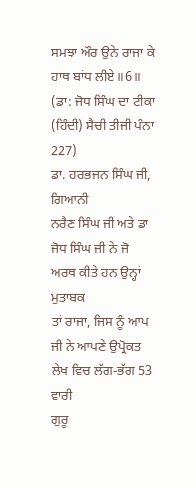ਸਮਝਾ ਔਰ ਉਨੇ ਰਾਜਾ ਕੇ ਹਾਥ ਬਾਂਧ ਲੀਏ॥6॥
(ਡਾ: ਜੋਧ ਸਿੰਘ ਦਾ ਟੀਕਾ (ਹਿੰਦੀ) ਸੈਚੀ ਤੀਜੀ ਪੰਨਾ 227)
ਡਾ. ਹਰਭਜਨ ਸਿੰਘ ਜੀ, ਗਿਆਨੀ
ਨਰੈਣ ਸਿੰਘ ਜੀ ਅਤੇ ਡਾ ਜੋਧ ਸਿੰਘ ਜੀ ਨੇ ਜੋ ਅਰਥ ਕੀਤੇ ਹਨ ਉਨ੍ਹਾਂ ਮੁਤਾਬਕ
ਤਾਂ ਰਾਜਾ, ਜਿਸ ਨੂੰ ਆਪ ਜੀ ਨੇ ਆਪਣੇ ਉਪ੍ਰੋਕਤ ਲੇਖ ਵਿਚ ਲੱਗ-ਭੱਗ 53 ਵਾਰੀ
ਗੁਰੂ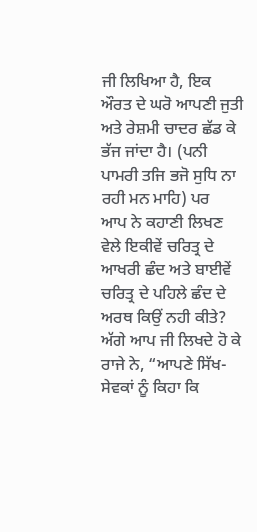ਜੀ ਲਿਖਿਆ ਹੈ, ਇਕ ਔਰਤ ਦੇ ਘਰੋ ਆਪਣੀ ਜੁਤੀ ਅਤੇ ਰੇਸ਼ਮੀ ਚਾਦਰ ਛੱਡ ਕੇ
ਭੱਜ ਜਾਂਦਾ ਹੈ। (ਪਨੀ ਪਾਮਰੀ ਤਜਿ ਭਜੋ ਸੁਧਿ ਨਾ ਰਹੀ ਮਨ ਮਾਹਿ) ਪਰ
ਆਪ ਨੇ ਕਹਾਣੀ ਲਿਖਣ ਵੇਲੇ ਇਕੀਵੇਂ ਚਰਿਤ੍ਰ ਦੇ ਆਖਰੀ ਛੰਦ ਅਤੇ ਬਾਈਵੇਂ
ਚਰਿਤ੍ਰ ਦੇ ਪਹਿਲੇ ਛੰਦ ਦੇ ਅਰਥ ਕਿਉਂ ਨਹੀ ਕੀਤੇ? ਅੱਗੇ ਆਪ ਜੀ ਲਿਖਦੇ ਹੋ ਕੇ
ਰਾਜੇ ਨੇ, “ਆਪਣੇ ਸਿੱਖ-ਸੇਵਕਾਂ ਨੂੰ ਕਿਹਾ ਕਿ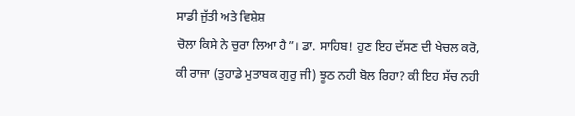ਸਾਡੀ ਜੁੱਤੀ ਅਤੇ ਵਿਸ਼ੇਸ਼
ਚੋਲਾ ਕਿਸੇ ਨੇ ਚੁਰਾ ਲਿਆ ਹੈ”। ਡਾ. ਸਾਹਿਬ! ਹੁਣ ਇਹ ਦੱਸਣ ਦੀ ਖੇਚਲ ਕਰੋ,
ਕੀ ਰਾਜਾ (ਤੁਹਾਡੇ ਮੁਤਾਬਕ ਗੁਰੁ ਜੀ) ਝੂਠ ਨਹੀ ਬੋਲ ਰਿਹਾ? ਕੀ ਇਹ ਸੱਚ ਨਹੀ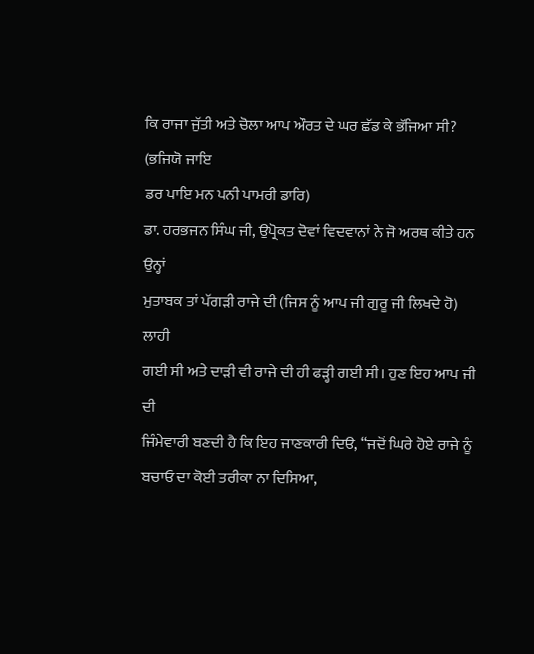ਕਿ ਰਾਜਾ ਜੁੱਤੀ ਅਤੇ ਚੋਲਾ ਆਪ ਔਰਤ ਦੇ ਘਰ ਛੱਡ ਕੇ ਭੱਜਿਆ ਸੀ? (ਭਜਿਯੋ ਜਾਇ
ਡਰ ਪਾਇ ਮਨ ਪਨੀ ਪਾਮਰੀ ਡਾਰਿ)
ਡਾ. ਹਰਭਜਨ ਸਿੰਘ ਜੀ, ਉਪ੍ਰੋਕਤ ਦੋਵਾਂ ਵਿਦਵਾਨਾਂ ਨੇ ਜੋ ਅਰਥ ਕੀਤੇ ਹਨ ਉਨ੍ਹਾਂ
ਮੁਤਾਬਕ ਤਾਂ ਪੱਗੜੀ ਰਾਜੇ ਦੀ (ਜਿਸ ਨੂੰ ਆਪ ਜੀ ਗੁਰੂ ਜੀ ਲਿਖਦੇ ਹੋ) ਲਾਹੀ
ਗਈ ਸੀ ਅਤੇ ਦਾੜੀ ਵੀ ਰਾਜੇ ਦੀ ਹੀ ਫੜ੍ਹੀ ਗਈ ਸੀ। ਹੁਣ ਇਹ ਆਪ ਜੀ ਦੀ
ਜਿੰਮੇਵਾਰੀ ਬਣਦੀ ਹੈ ਕਿ ਇਹ ਜਾਣਕਾਰੀ ਦਿੳ, “ਜਦੋਂ ਘਿਰੇ ਹੋਏ ਰਾਜੇ ਨੂੰ
ਬਚਾਓ ਦਾ ਕੋਈ ਤਰੀਕਾ ਨਾ ਦਿਸਿਆ,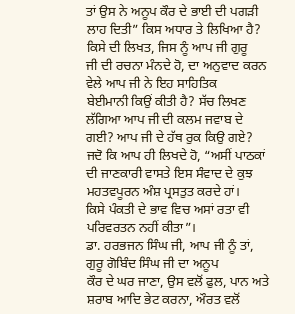ਤਾਂ ਉਸ ਨੇ ਅਨੂਪ ਕੌਰ ਦੇ ਭਾਈ ਦੀ ਪਗੜੀ
ਲਾਹ ਦਿਤੀ” ਕਿਸ ਅਧਾਰ ਤੇ ਲਿਖਿਆ ਹੈ? ਕਿਸੇ ਦੀ ਲਿਖਤ, ਜਿਸ ਨੂੰ ਆਪ ਜੀ ਗੁਰੂ
ਜੀ ਦੀ ਰਚਨਾ ਮੰਨਦੇ ਹੋ, ਦਾ ਅਨੁਵਾਦ ਕਰਨ ਵੇਲੇ ਆਪ ਜੀ ਨੇ ਇਹ ਸਾਹਿਤਿਕ
ਬੇਈਮਾਨੀ ਕਿਉਂ ਕੀਤੀ ਹੈ? ਸੱਚ ਲਿਖਣ ਲੱਗਿਆ ਆਪ ਜੀ ਦੀ ਕਲਮ ਜਵਾਬ ਦੇ
ਗਈ? ਆਪ ਜੀ ਦੇ ਹੱਥ ਰੁਕ ਕਿਉ ਗਏ? ਜਦੋ ਕਿ ਆਪ ਹੀ ਲਿਖਦੇ ਹੋ, “ਅਸੀਂ ਪਾਠਕਾਂ
ਦੀ ਜਾਣਕਾਰੀ ਵਾਸਤੇ ਇਸ ਸੰਵਾਦ ਦੇ ਕੁਝ ਮਹਤਵਪੂਰਨ ਅੰਸ਼ ਪ੍ਰਸਤੁਤ ਕਰਦੇ ਹਾਂ।
ਕਿਸੇ ਪੰਕਤੀ ਦੇ ਭਾਵ ਵਿਚ ਅਸਾਂ ਰਤਾ ਵੀ ਪਰਿਵਰਤਨ ਨਹੀਂ ਕੀਤਾ”।
ਡਾ. ਹਰਭਜਨ ਸਿੰਘ ਜੀ, ਆਪ ਜੀ ਨੂੰ ਤਾਂ, ਗੁਰੂ ਗੋਬਿੰਦ ਸਿੰਘ ਜੀ ਦਾ ਅਨੂਪ
ਕੌਰ ਦੇ ਘਰ ਜਾਣਾ, ਉਸ ਵਲੋਂ ਫੁਲ, ਪਾਨ ਅਤੇ ਸ਼ਰਾਬ ਆਦਿ ਭੇਟ ਕਰਨਾ, ਔਰਤ ਵਲੋਂ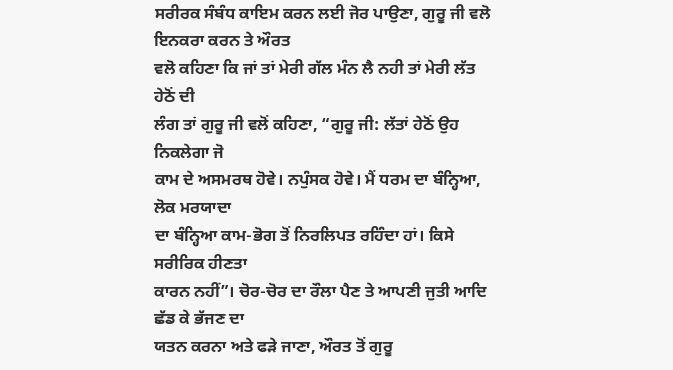ਸਰੀਰਕ ਸੰਬੰਧ ਕਾਇਮ ਕਰਨ ਲਈ ਜੋਰ ਪਾਉਣਾ, ਗੁਰੂ ਜੀ ਵਲੋ ਇਨਕਰਾ ਕਰਨ ਤੇ ਔਰਤ
ਵਲੋ ਕਹਿਣਾ ਕਿ ਜਾਂ ਤਾਂ ਮੇਰੀ ਗੱਲ ਮੰਨ ਲੈ ਨਹੀ ਤਾਂ ਮੇਰੀ ਲੱਤ ਹੇਠੋਂ ਦੀ
ਲੰਗ ਤਾਂ ਗੁਰੂ ਜੀ ਵਲੋਂ ਕਹਿਣਾ, “ਗੁਰੂ ਜੀ: ਲੱਤਾਂ ਹੇਠੋਂ ਉਹ ਨਿਕਲੇਗਾ ਜੋ
ਕਾਮ ਦੇ ਅਸਮਰਥ ਹੋਵੇ। ਨਪੁੰਸਕ ਹੋਵੇ। ਮੈਂ ਧਰਮ ਦਾ ਬੰਨ੍ਹਿਆ, ਲੋਕ ਮਰਯਾਦਾ
ਦਾ ਬੰਨ੍ਹਿਆ ਕਾਮ-ਭੋਗ ਤੋਂ ਨਿਰਲਿਪਤ ਰਹਿੰਦਾ ਹਾਂ। ਕਿਸੇ ਸਰੀਰਿਕ ਹੀਣਤਾ
ਕਾਰਨ ਨਹੀਂ”। ਚੋਰ-ਚੋਰ ਦਾ ਰੌਲਾ ਪੈਣ ਤੇ ਆਪਣੀ ਜੁਤੀ ਆਦਿ ਛੱਡ ਕੇ ਭੱਜਣ ਦਾ
ਯਤਨ ਕਰਨਾ ਅਤੇ ਫੜੇ ਜਾਣਾ, ਔਰਤ ਤੋਂ ਗੁਰੂ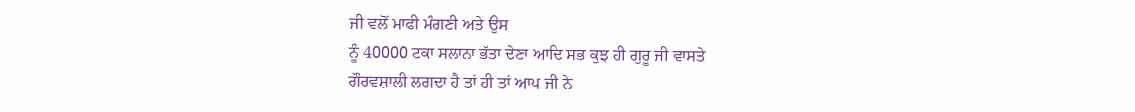ਜੀ ਵਲੋਂ ਮਾਫੀ ਮੰਗਣੀ ਅਤੇ ਉਸ
ਨੂੰ 40000 ਟਕਾ ਸਲਾਨਾ ਭੱਤਾ ਦੇਣਾ ਆਦਿ ਸਭ ਕੁਝ ਹੀ ਗੁਰੂ ਜੀ ਵਾਸਤੇ
ਗੌਰਵਸ਼ਾਲੀ ਲਗਦਾ ਹੈ ਤਾਂ ਹੀ ਤਾਂ ਆਪ ਜੀ ਨੇ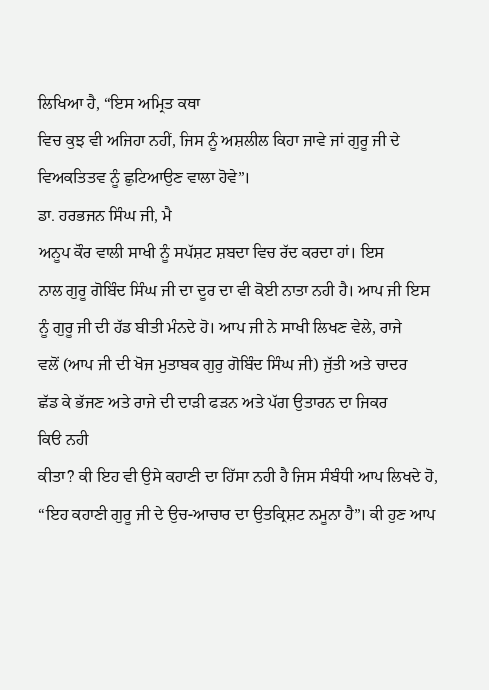ਲਿਖਿਆ ਹੈ, “ਇਸ ਅਮ੍ਰਿਤ ਕਥਾ
ਵਿਚ ਕੁਝ ਵੀ ਅਜਿਹਾ ਨਹੀਂ, ਜਿਸ ਨੂੰ ਅਸ਼ਲੀਲ ਕਿਹਾ ਜਾਵੇ ਜਾਂ ਗੁਰੂ ਜੀ ਦੇ
ਵਿਅਕਤਿਤਵ ਨੂੰ ਛੁਟਿਆਉਣ ਵਾਲਾ ਹੋਵੇ”।
ਡਾ. ਹਰਭਜਨ ਸਿੰਘ ਜੀ, ਮੈ
ਅਨੂਪ ਕੌਰ ਵਾਲੀ ਸਾਖੀ ਨੂੰ ਸਪੱਸ਼ਟ ਸ਼ਬਦਾ ਵਿਚ ਰੱਦ ਕਰਦਾ ਹਾਂ। ਇਸ
ਨਾਲ ਗੁਰੂ ਗੋਬਿੰਦ ਸਿੰਘ ਜੀ ਦਾ ਦੂਰ ਦਾ ਵੀ ਕੋਈ ਨਾਤਾ ਨਹੀ ਹੈ। ਆਪ ਜੀ ਇਸ
ਨੂੰ ਗੁਰੂ ਜੀ ਦੀ ਹੱਡ ਬੀਤੀ ਮੰਨਦੇ ਹੋ। ਆਪ ਜੀ ਨੇ ਸਾਖੀ ਲਿਖਣ ਵੇਲੇ, ਰਾਜੇ
ਵਲੋਂ (ਆਪ ਜੀ ਦੀ ਖੋਜ ਮੁਤਾਬਕ ਗੁਰੁ ਗੋਬਿੰਦ ਸਿੰਘ ਜੀ) ਜੁੱਤੀ ਅਤੇ ਚਾਦਰ
ਛੱਡ ਕੇ ਭੱਜਣ ਅਤੇ ਰਾਜੇ ਦੀ ਦਾੜੀ ਫੜਨ ਅਤੇ ਪੱਗ ਉਤਾਰਨ ਦਾ ਜਿਕਰ
ਕਿੳ ਨਹੀ
ਕੀਤਾ? ਕੀ ਇਹ ਵੀ ਉਸੇ ਕਹਾਣੀ ਦਾ ਹਿੱਸਾ ਨਹੀ ਹੈ ਜਿਸ ਸੰਬੰਧੀ ਆਪ ਲਿਖਦੇ ਹੋ,
“ਇਹ ਕਹਾਣੀ ਗੁਰੂ ਜੀ ਦੇ ਉਚ-ਆਚਾਰ ਦਾ ਉਤਕ੍ਰਿਸ਼ਟ ਨਮੂਨਾ ਹੈ”। ਕੀ ਹੁਣ ਆਪ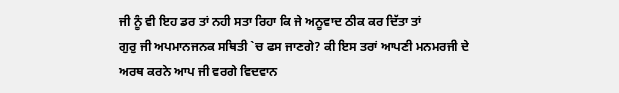ਜੀ ਨੂੰ ਵੀ ਇਹ ਡਰ ਤਾਂ ਨਹੀ ਸਤਾ ਰਿਹਾ ਕਿ ਜੇ ਅਨੂਵਾਦ ਠੀਕ ਕਰ ਦਿੱਤਾ ਤਾਂ
ਗੁਰੁ ਜੀ ਅਪਮਾਨਜਨਕ ਸਥਿਤੀ `ਚ ਫਸ ਜਾਣਗੇ? ਕੀ ਇਸ ਤਰਾਂ ਆਪਣੀ ਮਨਮਰਜੀ ਦੇ
ਅਰਥ ਕਰਨੇ ਆਪ ਜੀ ਵਰਗੇ ਵਿਦਵਾਨ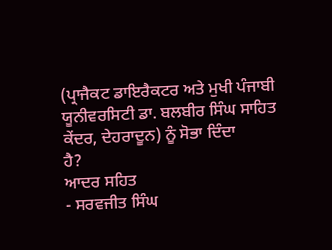(ਪ੍ਰਾਜੈਕਟ ਡਾਇਰੈਕਟਰ ਅਤੇ ਮੁਖੀ ਪੰਜਾਬੀ
ਯੂਨੀਵਰਸਿਟੀ ਡਾ. ਬਲਬੀਰ ਸਿੰਘ ਸਾਹਿਤ ਕੇਂਦਰ, ਦੇਹਰਾਦੂਨ) ਨੂੰ ਸੋਭਾ ਦਿੰਦਾ
ਹੈ?
ਆਦਰ ਸਹਿਤ
- ਸਰਵਜੀਤ ਸਿੰਘ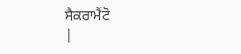ਸੈਕਰਾਮੈਂਟੋ
|